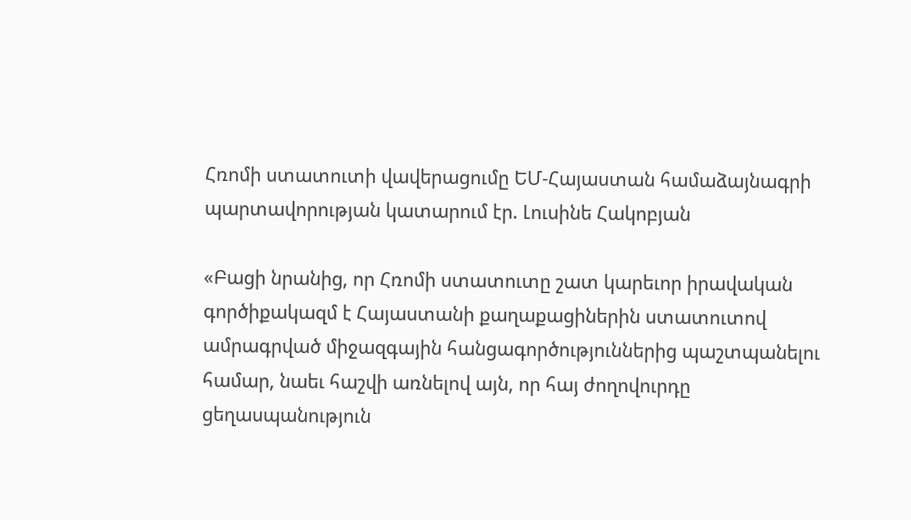Հռոմի ստատուտի վավերացումը ԵՄ-Հայաստան համաձայնագրի պարտավորության կատարում էր. Լուսինե Հակոբյան

«Բացի նրանից, որ Հռոմի ստատուտը շատ կարեւոր իրավական գործիքակազմ է Հայաստանի քաղաքացիներին ստատուտով ամրագրված միջազգային հանցագործություններից պաշտպանելու համար, նաեւ հաշվի առնելով այն, որ հայ ժողովուրդը ցեղասպանություն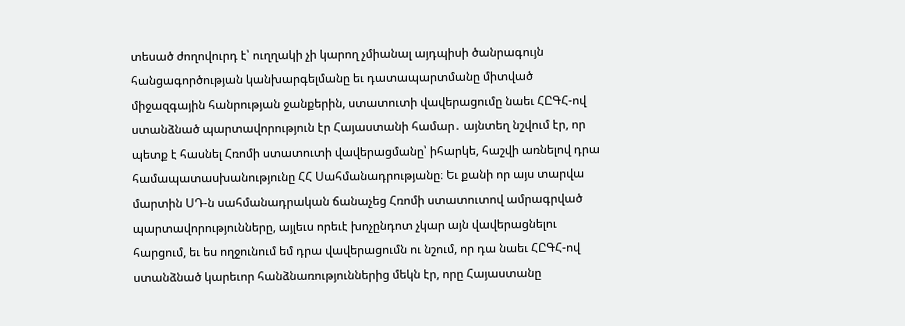տեսած ժողովուրդ է՝ ուղղակի չի կարող չմիանալ այդպիսի ծանրագույն հանցագործության կանխարգելմանը եւ դատապարտմանը միտված միջազգային հանրության ջանքերին, ստատուտի վավերացումը նաեւ ՀԸԳՀ-ով ստանձնած պարտավորություն էր Հայաստանի համար․ այնտեղ նշվում էր, որ պետք է հասնել Հռոմի ստատուտի վավերացմանը՝ իհարկե, հաշվի առնելով դրա համապատասխանությունը ՀՀ Սահմանադրությանը։ Եւ քանի որ այս տարվա մարտին ՍԴ-ն սահմանադրական ճանաչեց Հռոմի ստատուտով ամրագրված պարտավորությունները, այլեւս որեւէ խոչընդոտ չկար այն վավերացնելու հարցում, եւ ես ողջունում եմ դրա վավերացումն ու նշում, որ դա նաեւ ՀԸԳՀ-ով ստանձնած կարեւոր հանձնառություններից մեկն էր, որը Հայաստանը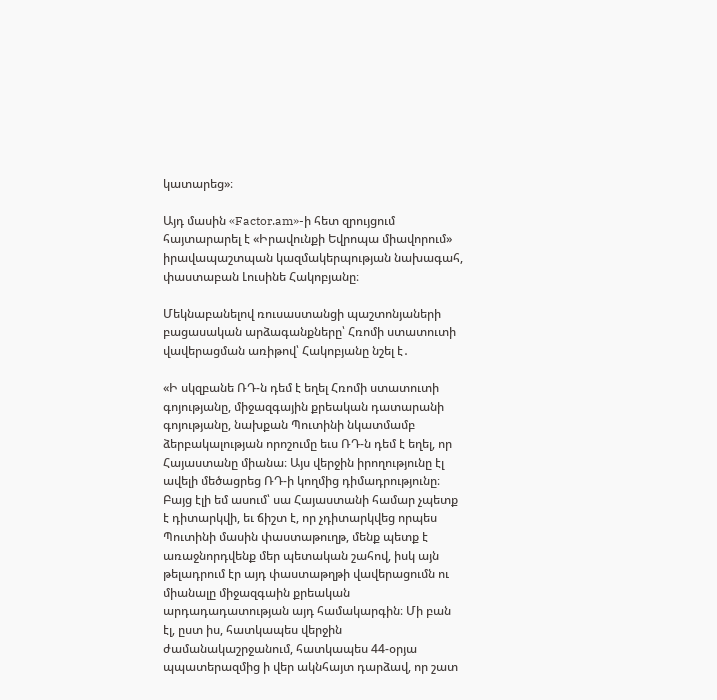կատարեց»։

Այդ մասին «Factor.am»-ի հետ զրույցում հայտարարել է «Իրավունքի Եվրոպա միավորում» իրավապաշտպան կազմակերպության նախագահ, փաստաբան Լուսինե Հակոբյանը։

Մեկնաբանելով ռուսաստանցի պաշտոնյաների բացասական արձագանքները՝ Հռոմի ստատուտի վավերացման առիթով՝ Հակոբյանը նշել է․

«Ի սկզբանե ՌԴ-ն դեմ է եղել Հռոմի ստատուտի գոյությանը, միջազգային քրեական դատարանի գոյությանը, նախքան Պուտինի նկատմամբ ձերբակալության որոշումը եւս ՌԴ-ն դեմ է եղել, որ Հայաստանը միանա։ Այս վերջին իրողությունը էլ ավելի մեծացրեց ՌԴ-ի կողմից դիմադրությունը։ Բայց էլի եմ ասում՝ սա Հայաստանի համար չպետք է դիտարկվի, եւ ճիշտ է, որ չդիտարկվեց որպես Պուտինի մասին փաստաթուղթ, մենք պետք է առաջնորդվենք մեր պետական շահով, իսկ այն թելադրում էր այդ փաստաթղթի վավերացումն ու միանալը միջազգաին քրեական արդադադատության այդ համակարգին։ Մի բան էլ, ըստ իս, հատկապես վերջին ժամանակաշրջանում, հատկապես 44-օրյա պպատերազմից ի վեր ակնհայտ դարձավ, որ շատ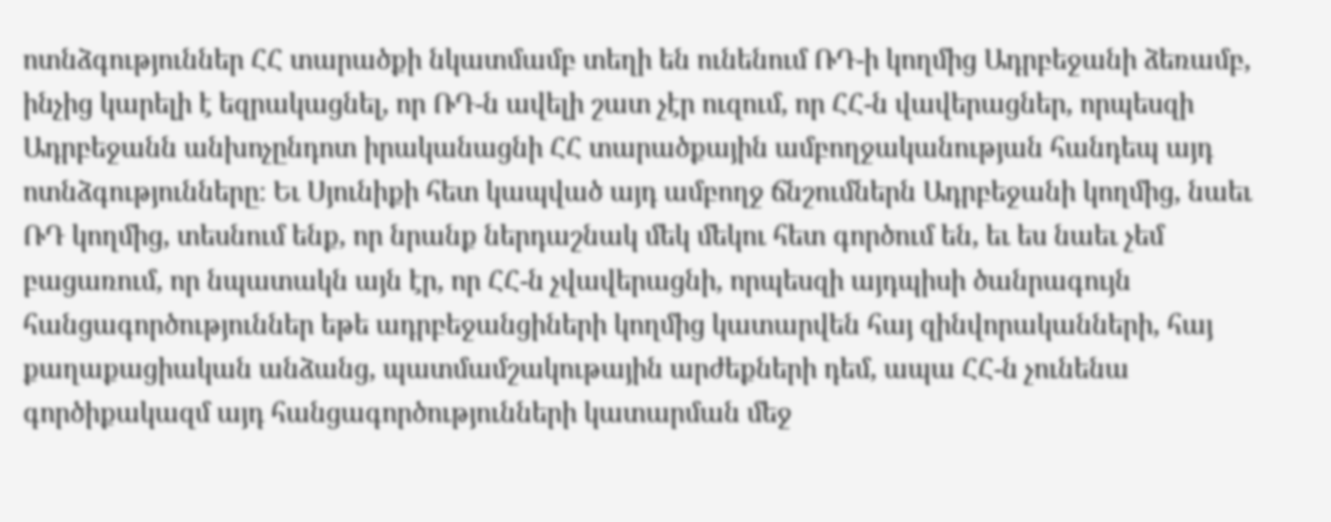ոտնձգություններ ՀՀ տարածքի նկատմամբ տեղի են ունենում ՌԴ-ի կողմից Ադրբեջանի ձեռամբ, ինչից կարելի է եզրակացնել, որ ՌԴ-ն ավելի շատ չէր ուզում, որ ՀՀ-ն վավերացներ, որպեսզի Ադրբեջանն անխոչընդոտ իրականացնի ՀՀ տարածքային ամբողջականության հանդեպ այդ ոտնձգությունները։ Եւ Սյունիքի հետ կապված այդ ամբողջ ճնշումներն Ադրբեջանի կողմից, նաեւ ՌԴ կողմից, տեսնում ենք, որ նրանք ներդաշնակ մեկ մեկու հետ գործում են, եւ ես նաեւ չեմ բացառում, որ նպատակն այն էր, որ ՀՀ-ն չվավերացնի, որպեսզի այդպիսի ծանրագույն հանցագործություններ եթե ադրբեջանցիների կողմից կատարվեն հայ զինվորականների, հայ քաղաքացիական անձանց, պատմամշակութային արժեքների դեմ, ապա ՀՀ-ն չունենա գործիքակազմ այդ հանցագործությունների կատարման մեջ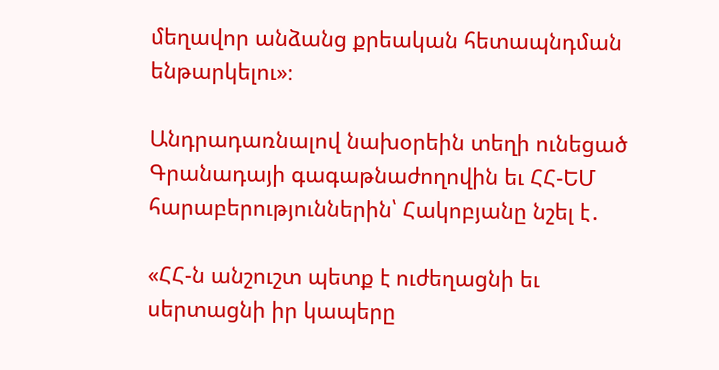մեղավոր անձանց քրեական հետապնդման ենթարկելու»։

Անդրադառնալով նախօրեին տեղի ունեցած Գրանադայի գագաթնաժողովին եւ ՀՀ-ԵՄ հարաբերություններին՝ Հակոբյանը նշել է․

«ՀՀ-ն անշուշտ պետք է ուժեղացնի եւ սերտացնի իր կապերը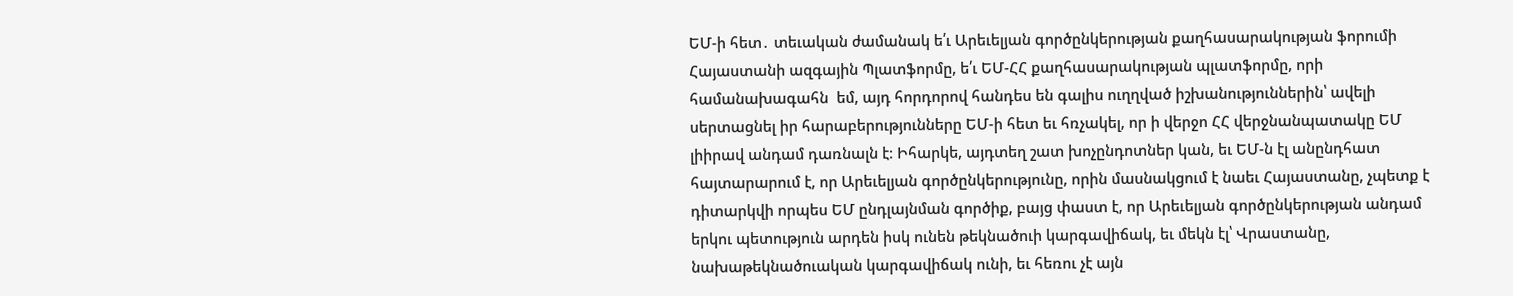ԵՄ-ի հետ․ տեւական ժամանակ ե՛ւ Արեւելյան գործընկերության քաղհասարակության ֆորումի Հայաստանի ազգային Պլատֆորմը, ե՛ւ ԵՄ-ՀՀ քաղհասարակության պլատֆորմը, որի համանախագահն  եմ, այդ հորդորով հանդես են գալիս ուղղված իշխանություններին՝ ավելի սերտացնել իր հարաբերությունները ԵՄ-ի հետ եւ հռչակել, որ ի վերջո ՀՀ վերջնանպատակը ԵՄ լիիրավ անդամ դառնալն է։ Իհարկե, այդտեղ շատ խոչընդոտներ կան, եւ ԵՄ-ն էլ անընդհատ հայտարարում է, որ Արեւելյան գործընկերությունը, որին մասնակցում է նաեւ Հայաստանը, չպետք է դիտարկվի որպես ԵՄ ընդլայնման գործիք, բայց փաստ է, որ Արեւելյան գործընկերության անդամ երկու պետություն արդեն իսկ ունեն թեկնածուի կարգավիճակ, եւ մեկն էլ՝ Վրաստանը, նախաթեկնածուական կարգավիճակ ունի, եւ հեռու չէ այն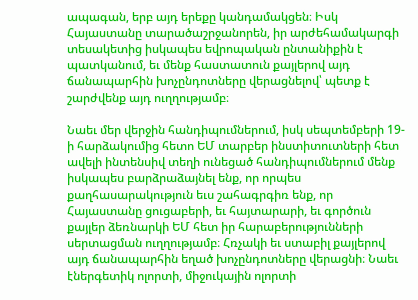ապագան, երբ այդ երեքը կանդամակցեն։ Իսկ Հայաստանը տարածաշրջանորեն, իր արժեհամակարգի տեսակետից իսկապես եվրոպական ընտանիքին է պատկանում, եւ մենք հաստատուն քայլերով այդ ճանապարհին խոչընդոտները վերացնելով՝ պետք է շարժվենք այդ ուղղությամբ։

Նաեւ մեր վերջին հանդիպումներում, իսկ սեպտեմբերի 19-ի հարձակումից հետո ԵՄ տարբեր ինստիտուտների հետ ավելի ինտենսիվ տեղի ունեցած հանդիպումներում մենք իսկապես բարձրաձայնել ենք, որ որպես քաղհասարակություն եւս շահագրգիռ ենք, որ Հայաստանը ցուցաբերի, եւ հայտարարի, եւ գործուն քայլեր ձեռնարկի ԵՄ հետ իր հարաբերությունների սերտացման ուղղությամբ։ Հռչակի եւ ստաբիլ քայլերով այդ ճանապարհին եղած խոչընդոտները վերացնի։ Նաեւ էներգետիկ ոլորտի, միջուկային ոլորտի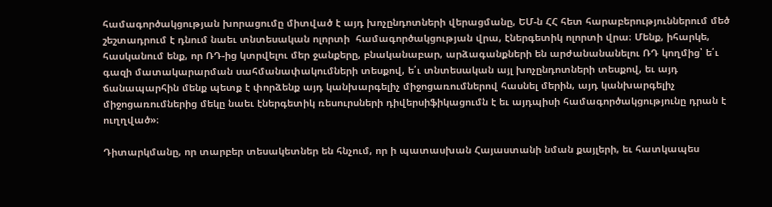համագործակցության խորացումը միտված է այդ խոչընդոտների վերացմանը, ԵՄ-ն ՀՀ հետ հարաբերություններում մեծ շեշտադրում է դնում նաեւ տնտեսական ոլորտի  համագործակցության վրա, էներգետիկ ոլորտի վրա։ Մենք, իհարկե, հասկանում ենք, որ ՌԴ-ից կտրվելու մեր ջանքերը, բնականաբար, արձագանքների են արժանանանելու ՌԴ կողմից՝ ե՛ւ գազի մատակարարման սահմանափակումների տեսքով, ե՛ւ տնտեսական այլ խոչընդոտների տեսքով, եւ այդ ճանապարհին մենք պետք է փորձենք այդ կանխարգելիչ միջոցառումներով հասնել մերին, այդ կանխարգելիչ միջոցառումներից մեկը նաեւ էներգետիկ ռեսուրսների դիվերսիֆիկացումն է եւ այդպիսի համագործակցությունը դրան է ուղղված»։

Դիտարկմանը, որ տարբեր տեսակետներ են հնչում, որ ի պատասխան Հայաստանի նման քայլերի, եւ հատկապես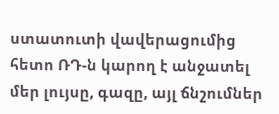ստատուտի վավերացումից հետո ՌԴ-ն կարող է անջատել մեր լույսը, գազը, այլ ճնշումներ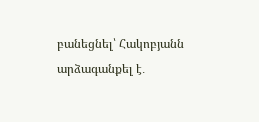բանեցնել՝ Հակոբյանն արձագանքել է․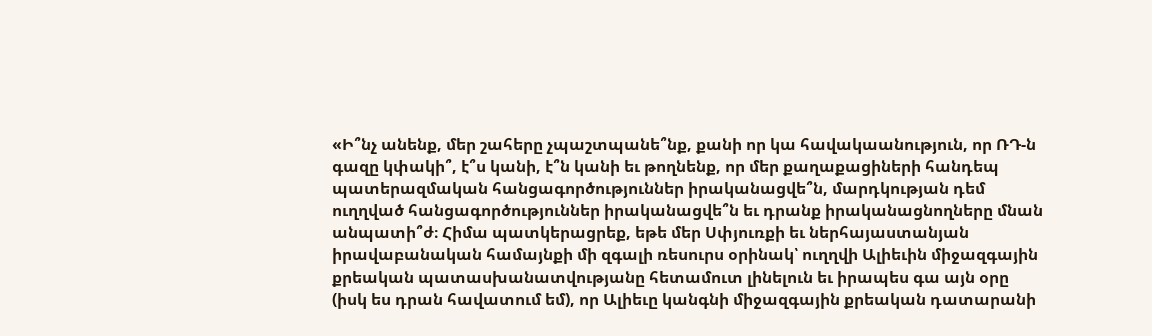«Ի՞նչ անենք, մեր շահերը չպաշտպանե՞նք, քանի որ կա հավակաանություն, որ ՌԴ-ն գազը կփակի՞, է՞ս կանի, է՞ն կանի եւ թողնենք, որ մեր քաղաքացիների հանդեպ պատերազմական հանցագործություններ իրականացվե՞ն, մարդկության դեմ ուղղված հանցագործություններ իրականացվե՞ն եւ դրանք իրականացնողները մնան անպատի՞ժ։ Հիմա պատկերացրեք, եթե մեր Սփյուռքի եւ ներհայաստանյան իրավաբանական համայնքի մի զգալի ռեսուրս օրինակ՝ ուղղվի Ալիեւին միջազգային քրեական պատասխանատվությանը հետամուտ լինելուն եւ իրապես գա այն օրը (իսկ ես դրան հավատում եմ), որ Ալիեւը կանգնի միջազգային քրեական դատարանի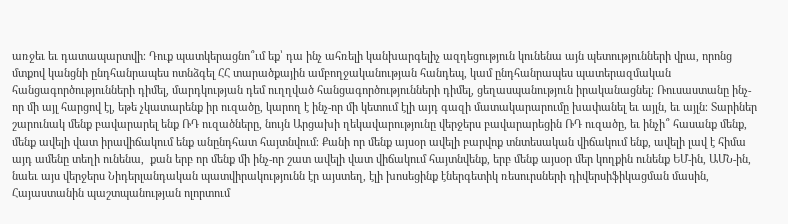առջեւ եւ դատապարտվի։ Դուք պատկերացնո՞ւմ եք՝ դա ինչ ահռելի կանխարգելիչ ազդեցություն կունենա այն պետությունների վրա, որոնց մտքով կանցնի ընդհանրապես ոտնձգել ՀՀ տարածքային ամբողջականության հանդեպ, կամ ընդհանրապես պատերազմական հանցագործությունների դիմել, մարդկության դեմ ուղղված հանցագործությունների դիմել, ցեղասպանություն իրականացնել։ Ռուսաստանը ինչ-որ մի այլ հարցով էլ, եթե չկատարենք իր ուզածը, կարող է ինչ-որ մի կետում էլի այդ գազի մատակարարումը խափանել եւ այլն, եւ այլն։ Տարիներ շարունակ մենք բավարարել ենք ՌԴ ուզածները, նույն Արցախի ղեկավարությունը վերջերս բավարարեցին ՌԴ ուզածը, եւ ինչի՞ հասանք մենք, մենք ավելի վատ իրավիճակում ենք անընդհատ հայտնվում։ Քանի որ մենք այսօր ավելի բարվոք տնտեսական վիճակում ենք, ավելի լավ է հիմա այդ ամենը տեղի ունենա,  քան երբ որ մենք մի ինչ-որ շատ ավելի վատ վիճակում հայտնվենք, երբ մենք այսօր մեր կողքին ունենք ԵՄ-ին, ԱՄՆ-ին, նաեւ այս վերջերս Նիդերլանդական պատվիրակությունն էր այստեղ, էլի խոսեցինք էներգետիկ ռեսուրսների դիվերսիֆիկացման մասին, Հայաստանին պաշտպանության ոլորտում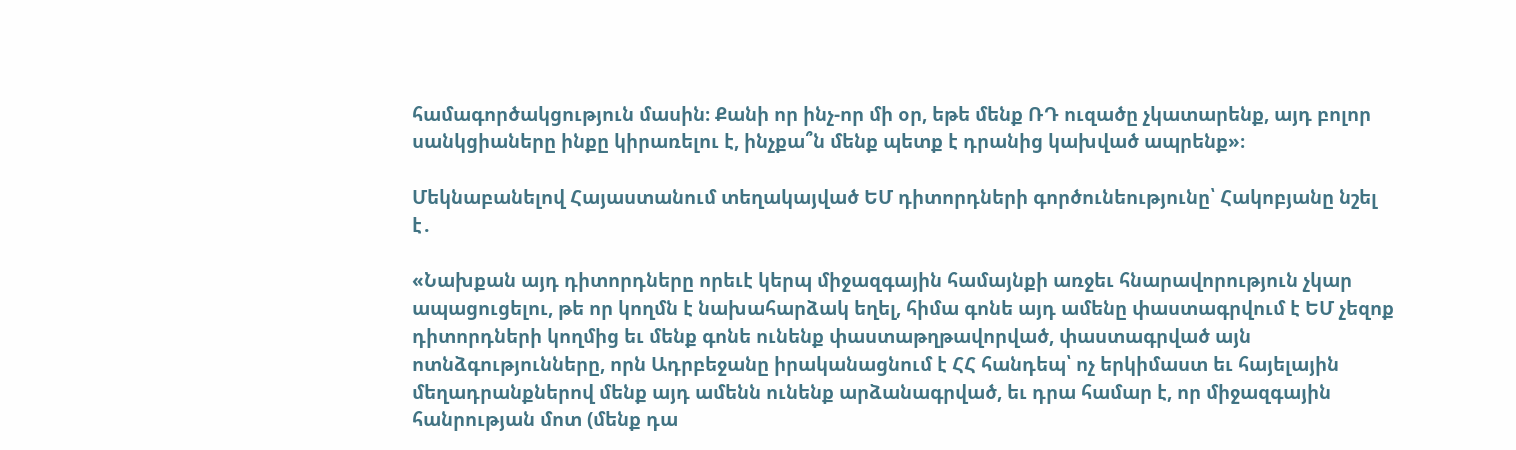համագործակցություն մասին։ Քանի որ ինչ-որ մի օր, եթե մենք ՌԴ ուզածը չկատարենք, այդ բոլոր սանկցիաները ինքը կիրառելու է, ինչքա՞ն մենք պետք է դրանից կախված ապրենք»։

Մեկնաբանելով Հայաստանում տեղակայված ԵՄ դիտորդների գործունեությունը՝ Հակոբյանը նշել է․

«Նախքան այդ դիտորդները որեւէ կերպ միջազգային համայնքի առջեւ հնարավորություն չկար ապացուցելու, թե որ կողմն է նախահարձակ եղել, հիմա գոնե այդ ամենը փաստագրվում է ԵՄ չեզոք դիտորդների կողմից եւ մենք գոնե ունենք փաստաթղթավորված, փաստագրված այն ոտնձգությունները, որն Ադրբեջանը իրականացնում է ՀՀ հանդեպ՝ ոչ երկիմաստ եւ հայելային մեղադրանքներով մենք այդ ամենն ունենք արձանագրված, եւ դրա համար է, որ միջազգային հանրության մոտ (մենք դա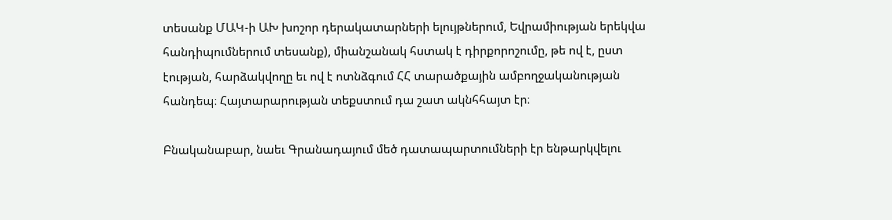տեսանք ՄԱԿ-ի ԱԽ խոշոր դերակատարների ելույթներում, Եվրամիության երեկվա հանդիպումներում տեսանք), միանշանակ հստակ է դիրքորոշումը, թե ով է, ըստ էության, հարձակվողը եւ ով է ոտնձգում ՀՀ տարածքային ամբողջականության հանդեպ։ Հայտարարության տեքստում դա շատ ակնհհայտ էր։

Բնականաբար, նաեւ Գրանադայում մեծ դատապարտումների էր ենթարկվելու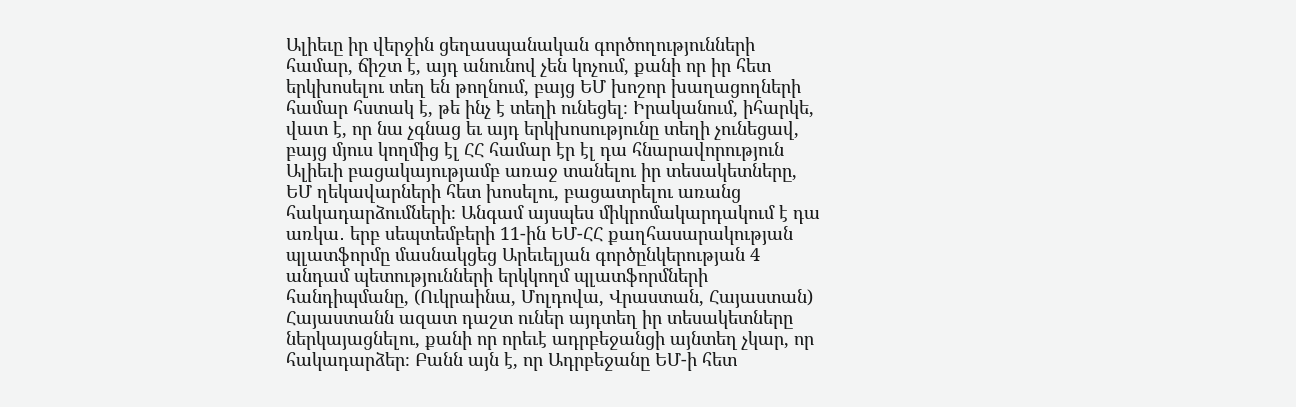Ալիեւը իր վերջին ցեղասպանական գործողությունների համար, ճիշտ է, այդ անունով չեն կոչում, քանի որ իր հետ երկխոսելու տեղ են թողնում, բայց ԵՄ խոշոր խաղացողների համար հստակ է, թե ինչ է տեղի ունեցել։ Իրականում, իհարկե, վատ է, որ նա չգնաց եւ այդ երկխոսությունը տեղի չունեցավ, բայց մյուս կողմից էլ ՀՀ համար էր էլ դա հնարավորություն Ալիեւի բացակայությամբ առաջ տանելու իր տեսակետները, ԵՄ ղեկավարների հետ խոսելու, բացատրելու առանց հակադարձումների։ Անգամ այսպես միկրոմակարդակում է դա առկա․ երբ սեպտեմբերի 11-ին ԵՄ-ՀՀ քաղհասարակության պլատֆորմը մասնակցեց Արեւելյան գործընկերության 4 անդամ պետությունների երկկողմ պլատֆորմների հանդիպմանը, (Ուկրաինա, Մոլդովա, Վրաստան, Հայաստան) Հայաստանն ազատ դաշտ ուներ այդտեղ իր տեսակետները ներկայացնելու, քանի որ որեւէ ադրբեջանցի այնտեղ չկար, որ հակադարձեր։ Բանն այն է, որ Ադրբեջանը ԵՄ-ի հետ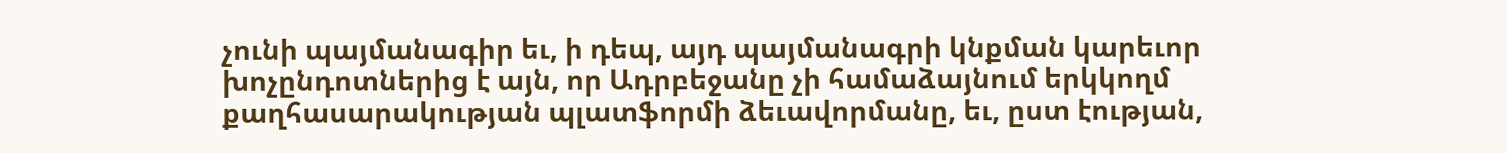չունի պայմանագիր եւ, ի դեպ, այդ պայմանագրի կնքման կարեւոր խոչընդոտներից է այն, որ Ադրբեջանը չի համաձայնում երկկողմ քաղհասարակության պլատֆորմի ձեւավորմանը, եւ, ըստ էության,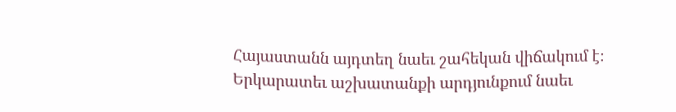Հայաստանն այդտեղ նաեւ շահեկան վիճակում է։ Երկարատեւ աշխատանքի արդյունքում նաեւ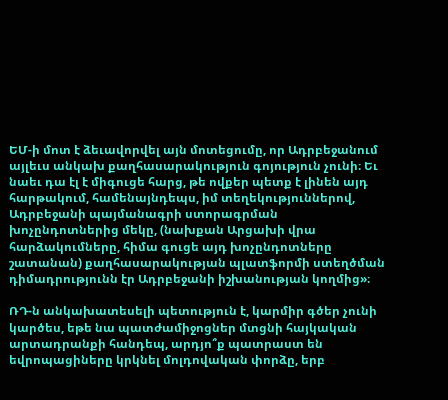ԵՄ-ի մոտ է ձեւավորվել այն մոտեցումը, որ Ադրբեջանում այլեւս անկախ քաղհասարակություն գոյություն չունի։ Եւ նաեւ դա էլ է միգուցե հարց, թե ովքեր պետք է լինեն այդ հարթակում, համենայնդեպս, իմ տեղեկություններով, Ադրբեջանի պայմանագրի ստորագրման խոչընդոտներից մեկը, (նախքան Արցախի վրա հարձակումները, հիմա գուցե այդ խոչընդոտները շատանան) քաղհասարակության պլատֆորմի ստեղծման դիմադրությունն էր Ադրբեջանի իշխանության կողմից»։

ՌԴ-ն անկախատեսելի պետություն է, կարմիր գծեր չունի կարծես, եթե նա պատժամիջոցներ մտցնի հայկական արտադրանքի հանդեպ, արդյո՞ք պատրաստ են եվրոպացիները կրկնել մոլդովական փորձը, երբ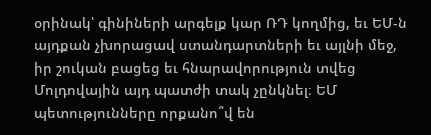օրինակ՝ գինիների արգելք կար ՌԴ կողմից, եւ ԵՄ-ն այդքան չխորացավ ստանդարտների եւ այլնի մեջ, իր շուկան բացեց եւ հնարավորություն տվեց Մոլդովային այդ պատժի տակ չընկնել։ ԵՄ պետությունները որքանո՞վ են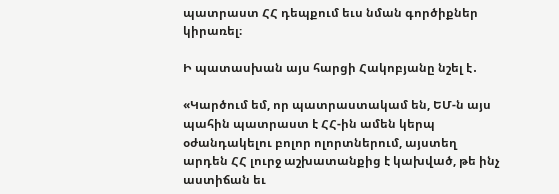պատրաստ ՀՀ դեպքում եւս նման գործիքներ կիրառել։

Ի պատասխան այս հարցի Հակոբյանը նշել է․

«Կարծում եմ, որ պատրաստակամ են, ԵՄ-ն այս պահին պատրաստ է ՀՀ-ին ամեն կերպ օժանդակելու բոլոր ոլորտներում, այստեղ արդեն ՀՀ լուրջ աշխատանքից է կախված, թե ինչ աստիճան եւ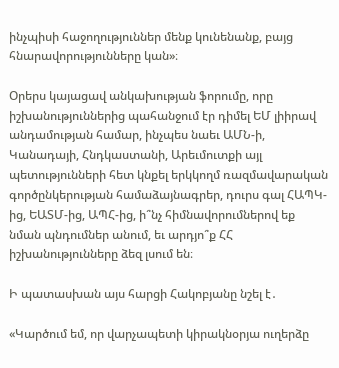ինչպիսի հաջողություններ մենք կունենանք, բայց հնարավորությունները կան»։

Օրերս կայացավ անկախության ֆորումը, որը իշխանություններից պահանջում էր դիմել ԵՄ լիիրավ անդամության համար, ինչպես նաեւ ԱՄՆ-ի, Կանադայի, Հնդկաստանի, Արեւմուտքի այլ պետությունների հետ կնքել երկկողմ ռազմավարական գործընկերության համաձայնագրեր, դուրս գալ ՀԱՊԿ-ից, ԵԱՏՄ-ից, ԱՊՀ-ից, ի՞նչ հիմնավորումներով եք նման պնդումներ անում, եւ արդյո՞ք ՀՀ իշխանությունները ձեզ լսում են։

Ի պատասխան այս հարցի Հակոբյանը նշել է․

«Կարծում եմ, որ վարչապետի կիրակնօրյա ուղերձը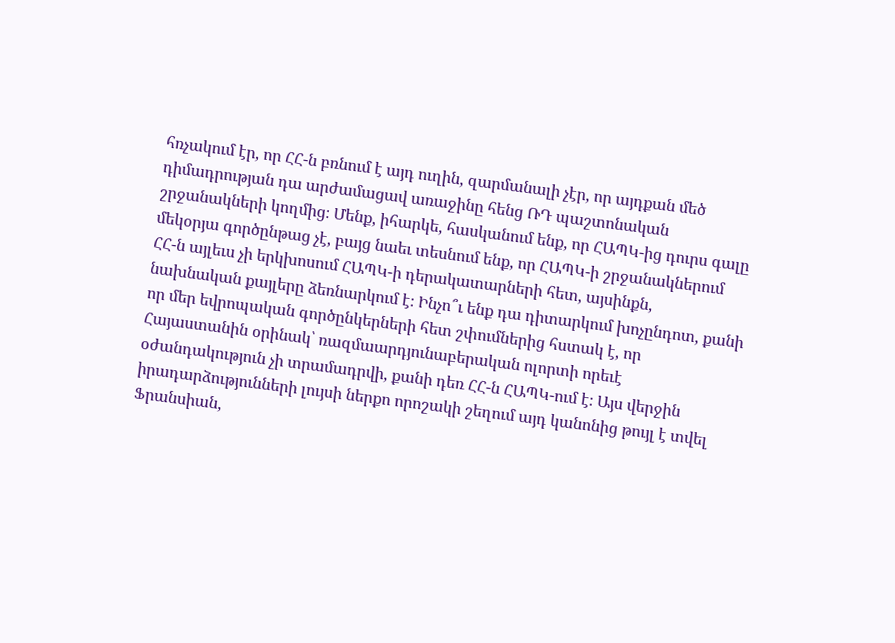հռչակում էր, որ ՀՀ-ն բռնում է այդ ուղին, զարմանալի չէր, որ այդքան մեծ դիմադրության դա արժամացավ առաջինը հենց ՌԴ պաշտոնական շրջանակների կողմից։ Մենք, իհարկե, հասկանում ենք, որ ՀԱՊԿ-ից դուրս գալը մեկօրյա գործընթաց չէ, բայց նաեւ տեսնում ենք, որ ՀԱՊԿ-ի շրջանակներում ՀՀ-ն այլեւս չի երկխոսում ՀԱՊԿ-ի դերակատարների հետ, այսինքն, նախնական քայլերը ձեռնարկում է։ Ինչո՞ւ ենք դա դիտարկում խոչընդոտ, քանի որ մեր եվրոպական գործընկերների հետ շփումներից հստակ է, որ Հայաստանին օրինակ՝ ռազմաարդյունաբերական ոլորտի որեւէ օժանդակություն չի տրամադրվի, քանի դեռ ՀՀ-ն ՀԱՊԿ-ում է։ Այս վերջին իրադարձությունների լույսի ներքո որոշակի շեղում այդ կանոնից թույլ է տվել Ֆրանսիան,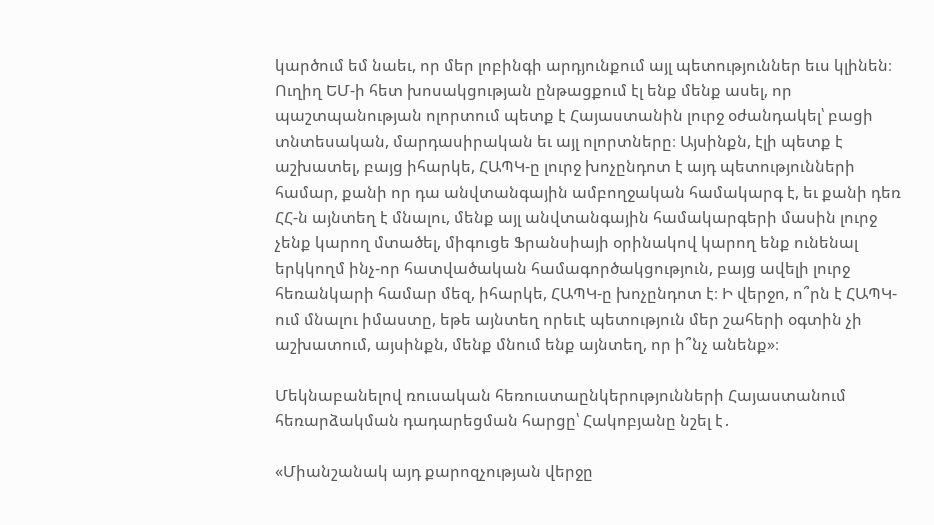կարծում եմ նաեւ, որ մեր լոբինգի արդյունքում այլ պետություններ եւս կլինեն։ Ուղիղ ԵՄ-ի հետ խոսակցության ընթացքում էլ ենք մենք ասել, որ պաշտպանության ոլորտում պետք է Հայաստանին լուրջ օժանդակել՝ բացի տնտեսական, մարդասիրական եւ այլ ոլորտները։ Այսինքն, էլի պետք է աշխատել, բայց իհարկե, ՀԱՊԿ-ը լուրջ խոչընդոտ է այդ պետությունների համար, քանի որ դա անվտանգային ամբողջական համակարգ է, եւ քանի դեռ ՀՀ-ն այնտեղ է մնալու, մենք այլ անվտանգային համակարգերի մասին լուրջ չենք կարող մտածել, միգուցե Ֆրանսիայի օրինակով կարող ենք ունենալ երկկողմ ինչ-որ հատվածական համագործակցություն, բայց ավելի լուրջ հեռանկարի համար մեզ, իհարկե, ՀԱՊԿ-ը խոչընդոտ է։ Ի վերջո, ո՞րն է ՀԱՊԿ-ում մնալու իմաստը, եթե այնտեղ որեւէ պետություն մեր շահերի օգտին չի աշխատում, այսինքն, մենք մնում ենք այնտեղ, որ ի՞նչ անենք»։

Մեկնաբանելով ռուսական հեռուստաընկերությունների Հայաստանում հեռարձակման դադարեցման հարցը՝ Հակոբյանը նշել է․

«Միանշանակ այդ քարոզչության վերջը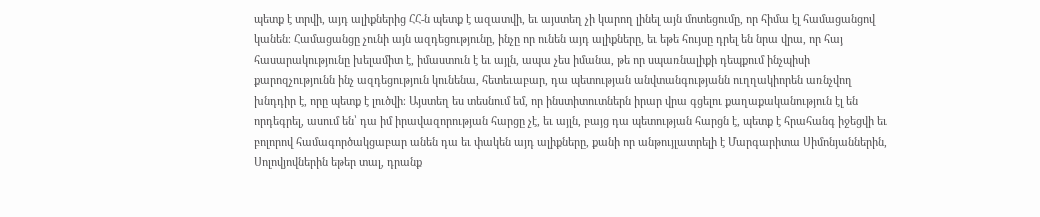պետք է տրվի, այդ ալիքներից ՀՀ-ն պետք է ազատվի, եւ այստեղ չի կարող լինել այն մոտեցումը, որ հիմա էլ համացանցով կանեն։ Համացանցը չունի այն ազդեցությունը, ինչը որ ունեն այդ ալիքները, եւ եթե հույսը դրել են նրա վրա, որ հայ հասարակությունը խելամիտ է, իմաստուն է եւ այլն, ապա չես իմանա, թե որ սպառնալիքի դեպքում ինչպիսի քարոզչությունն ինչ ազդեցություն կունենա, հետեւաբար, դա պետության անվտանգությանն ուղղակիորեն առնչվող խնդդիր է, որը պետք է լուծվի։ Այստեղ ես տեսնում եմ, որ ինստիտուտներն իրար վրա գցելու քաղաքականություն էլ են որդեգրել, ասում են՝ դա իմ իրավազորության հարցը չէ, եւ այլն, բայց դա պետության հարցն է, պետք է հրահանգ իջեցվի եւ բոլորով համագործակցաբար անեն դա եւ փակեն այդ ալիքները, քանի որ անթույլատրելի է Մարգարիտա Սիմոնյաններին, Սոլովյովներին եթեր տալ, դրանք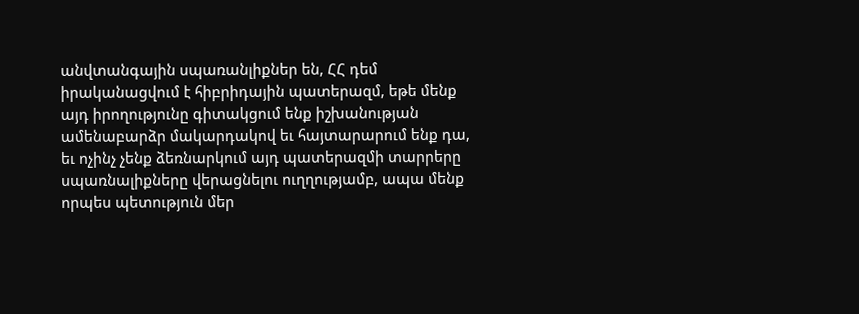անվտանգային սպառանլիքներ են, ՀՀ դեմ իրականացվում է հիբրիդային պատերազմ, եթե մենք այդ իրողությունը գիտակցում ենք իշխանության ամենաբարձր մակարդակով եւ հայտարարում ենք դա, եւ ոչինչ չենք ձեռնարկում այդ պատերազմի տարրերը սպառնալիքները վերացնելու ուղղությամբ, ապա մենք որպես պետություն մեր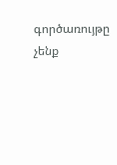գործառույթը չենք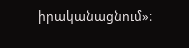իրականացնում»։